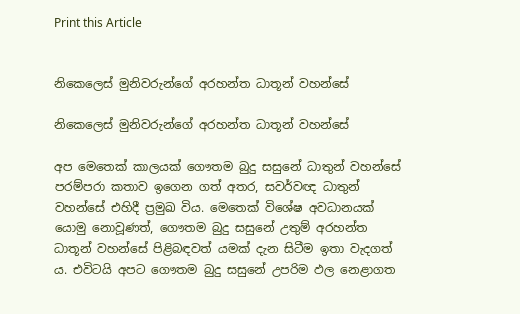Print this Article


නිකෙලෙස් මුනිවරුන්ගේ අරහන්ත ධාතූන් වහන්සේ

නිකෙලෙස් මුනිවරුන්ගේ අරහන්ත ධාතූන් වහන්සේ

අප මෙතෙක් කාලයක් ගෞතම බුදු සසුනේ ධාතුන් වහන්සේ පරම්පරා කතාව ඉගෙන ගත් අතර, සවර්වඥ ධාතුන් වහන්සේ එහිදී ප්‍රමුඛ විය. මෙතෙක් විශේෂ අවධානයක් යොමු නොවූණත්, ගෞතම බුදු සසුනේ උතුම් අරහන්ත ධාතූන් වහන්සේ පිළිබඳවත් යමක් දැන සිටීම ඉතා වැදගත් ය. එවිටයි අපට ගෞතම බුදු සසුනේ උපරිම ඵල නෙළාගත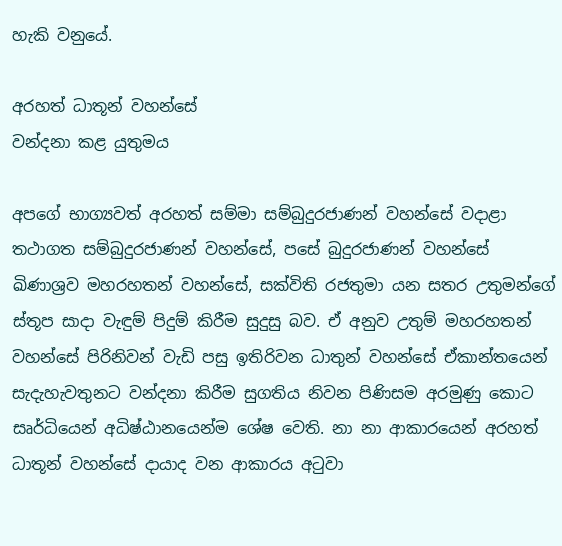හැකි වනුයේ.

අරහත් ධාතූන් වහන්සේ
වන්දනා කළ යුතුමය

අපගේ භාග්‍යවත් අරහත් සම්මා සම්බුදුරජාණන් වහන්සේ වදාළා තථාගත සම්බුදුරජාණන් වහන්සේ, පසේ බුදුරජාණන් වහන්සේ ඛිණාශ්‍රව මහරහතන් වහන්සේ, සක්විති රජතුමා යන සතර උතුමන්ගේ ස්තූප සාදා වැඳුම් පිදුම් කිරීම සුදුසු බව. ඒ අනුව උතුම් මහරහතන් වහන්සේ පිරිනිවන් වැඩි පසු ඉතිරිවන ධාතුන් වහන්සේ ඒකාන්තයෙන් සැදැහැවතුනට වන්දනා කිරීම සුගතිය නිවන පිණිසම අරමුණු කොට සෘර්ධියෙන් අධිෂ්ඨානයෙන්ම ශේෂ වෙති. නා නා ආකාරයෙන් අරහත් ධාතූන් වහන්සේ දායාද වන ආකාරය අටුවා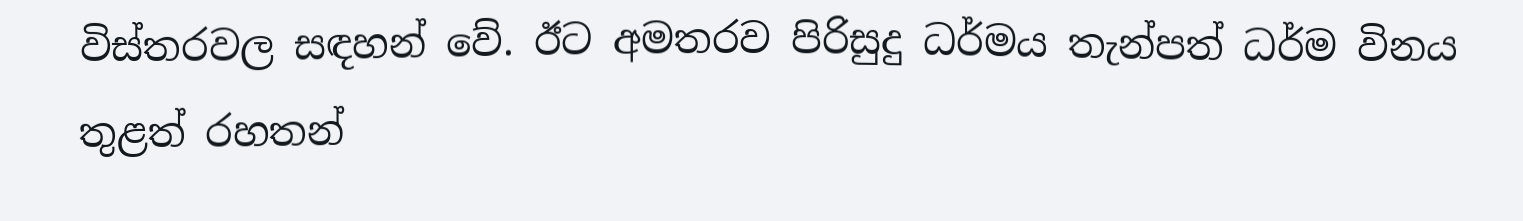විස්තරවල සඳහන් වේ. ඊට අමතරව පිරිසුදු ධර්මය තැන්පත් ධර්ම විනය තුළත් රහතන්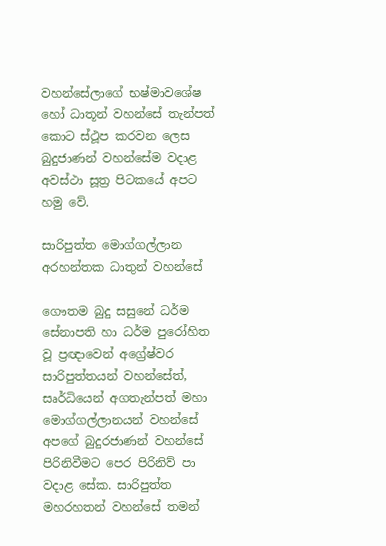වහන්සේලාගේ භෂ්මාවශේෂ හෝ ධාතූන් වහන්සේ තැන්පත් කොට ස්ථූප කරවන ලෙස බුදුජාණන් වහන්සේම වදාළ අවස්ථා සූත්‍ර පිටකයේ අපට හමු වේ.

සාරිපුත්ත මොග්ගල්ලාන
අරහන්තක ධාතුන් වහන්සේ

ගෞතම බුදු සසුනේ ධර්ම සේනාපති හා ධර්ම පුරෝහිත වූ ප්‍රඥාවෙන් අග්‍රේෂ්වර සාරිපුත්තයන් වහන්සේත්, සෘර්ධියෙන් අගතැන්පත් මහා මොග්ගල්ලානයන් වහන්සේ අපගේ බුදුරජාණන් වහන්සේ පිරිනිවීමට පෙර පිරිනිව් පා වදාළ සේක. සාරිපුත්ත මහරහතන් වහන්සේ තමන්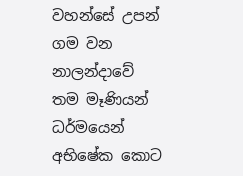වහන්සේ උපන් ගම වන නාලන්දාවේ තම මෑණියන් ධර්මයෙන් අභිෂේක කොට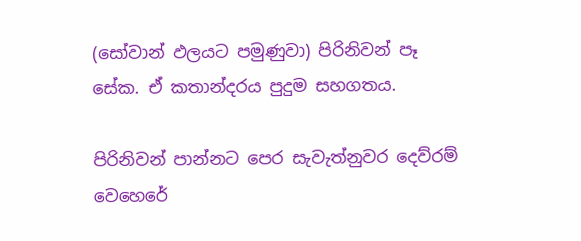(සෝවාන් ඵලයට පමුණුවා) පිරිනිවන් පෑ සේක. ඒ කතාන්දරය පුදුම සහගතය.

පිරිනිවන් පාන්නට පෙර සැවැත්නුවර දෙව්රම් වෙහෙරේ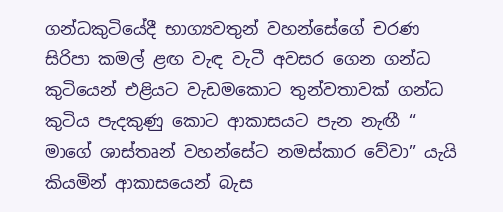ගන්ධකුටියේදී භාග්‍යවතුන් වහන්සේගේ චරණ සිරිපා කමල් ළඟ වැඳ වැටී අවසර ගෙන ගන්ධ කුටියෙන් එළියට වැඩමකොට තුන්වතාවක් ගන්ධ කුටිය පැදකුණු කොට ආකාසයට පැන නැඟී “ මාගේ ශාස්තෘන් වහන්සේට නමස්කාර වේවා” යැයි කියමින් ආකාසයෙන් බැස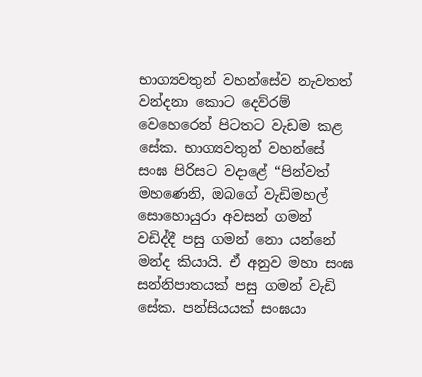භාග්‍යවතුන් වහන්සේව නැවතත් වන්දනා කොට දෙව්රම් වෙහෙරෙන් පිටතට වැඩම කළ සේක. භාග්‍යවතුන් වහන්සේ සංඝ පිරිසට වදාළේ “පින්වත් මහණෙනි, ඔබගේ වැඩිමහල් සොහොයුරා අවසන් ගමන් වඩිද්දී පසු ගමන් නො යන්නේ මන්ද කියායි. ඒ අනුව මහා සංඝ සන්නිපාතයක් පසු ගමන් වැඩි සේක. පන්සියයක් සංඝයා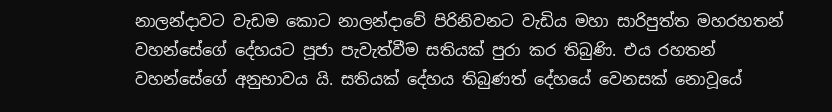නාලන්දාවට වැඩම කොට නාලන්දාවේ පිරිනිවනට වැඩිය මහා සාරිපුත්ත මහරහතන් වහන්සේගේ දේහයට පූජා පැවැත්වීම සතියක් පුරා කර තිබුණි. එය රහතන් වහන්සේගේ අනුභාවය යි. සතියක් දේහය තිබුණත් දේහයේ වෙනසක් නොවූයේ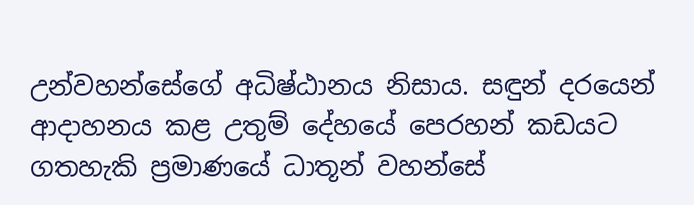උන්වහන්සේගේ අධිෂ්ඨානය නිසාය. සඳුන් දරයෙන් ආදාහනය කළ උතුම් දේහයේ පෙරහන් කඩයට ගතහැකි ප්‍රමාණයේ ධාතූන් වහන්සේ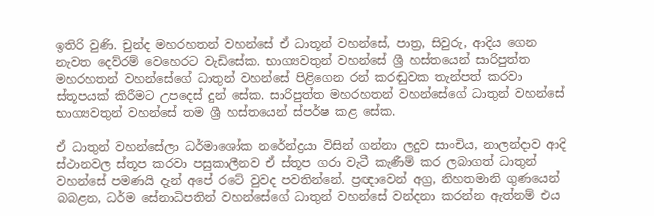ඉතිරි වුණි. චුන්ද මහරහතන් වහන්සේ ඒ ධාතූන් වහන්සේ, පාත්‍ර, සිවුරු, ආදිය ගෙන නැවත දෙව්රම් වෙහෙරට වැඩිසේක. භාග්‍යවතුන් වහන්සේ ශ්‍රී හස්තයෙන් සාරිපුත්ත මහරහතන් වහන්සේගේ ධාතුන් වහන්සේ පිළිගෙන රන් කරඬුවක තැන්පත් කරවා ස්තූපයක් කිරීමට උපදෙස් දුන් සේක. සාරිපුත්ත මහරහතන් වහන්සේගේ ධාතුන් වහන්සේ භාග්‍යවතුන් වහන්සේ තම ශ්‍රී හස්තයෙන් ස්පර්ෂ කළ සේක.

ඒ ධාතුන් වහන්සේලා ධර්මාශෝක නරේන්ද්‍රයා විසින් ගන්නා ලදුව සාංචිය, නාලන්දාව ආදි ස්ථානවල ස්තූප කරවා පසුකාලීනව ඒ ස්තූප ගරා වැටී කැණීම් කර ලබාගත් ධාතුන් වහන්සේ පමණයි දැන් අපේ රටේ වුවද පවතින්නේ. ප්‍රඥාවෙන් අග්‍ර, නිහතමානි ගුණයෙන් බබළන, ධර්ම සේනාධිපතින් වහන්සේගේ ධාතුන් වහන්සේ වන්දනා කරන්න ඇත්නම් එය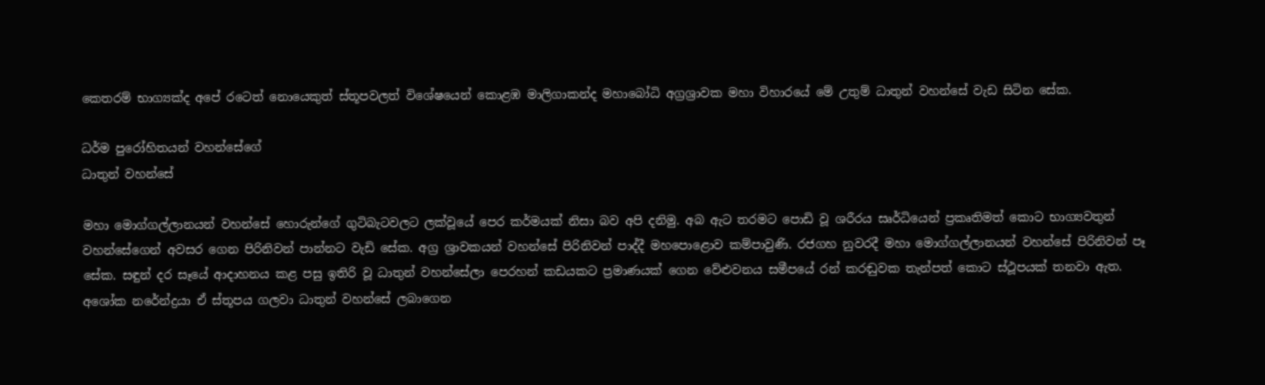කෙතරම් භාග්‍යක්ද අපේ රටෙත් නොයෙකුත් ස්තූපවලත් විශේෂයෙන් කොළඹ මාලිගාකන්ද මහාබෝධි අග්‍රශ්‍රාවක මහා විහාරයේ මේ උතුම් ධාතුන් වහන්සේ වැඩ සිටින සේක.

ධර්ම පුරෝහිතයන් වහන්සේගේ
ධාතුන් වහන්සේ

මහා මොග්ගල්ලානයන් වහන්සේ හොරුන්ගේ ගුටිබැටවලට ලක්වූයේ පෙර කර්මයක් නිසා බව අපි දනිමු. අබ ඇට තරමට පොඩි වූ ශරීරය සෘර්ධියෙන් ප්‍රකෘතිමත් කොට භාග්‍යවතුන් වහන්සේගෙන් අවසර ගෙන පිරිනිවන් පාන්නට වැඩි සේක. අග්‍ර ශ්‍රාවකයන් වහන්සේ පිරිනිවන් පාද්දී මහපොළොව කම්පාවුණි. රජගහ නුවරදී මහා මොග්ගල්ලානයන් වහන්සේ පිරිනිවන් පෑ සේක. සඳුන් දර සෑයේ ආදාහනය කළ පසු ඉතිරි වූ ධාතුන් වහන්සේලා පෙරහන් කඩයකට ප්‍රමාණයක් ගෙන වේළුවනය සමීපයේ රන් කරඬුවක තැන්පත් කොට ස්ථූපයක් තනවා ඇත. අශෝක නරේන්ද්‍රයා ඒ ස්තූපය ගලවා ධාතුන් වහන්සේ ලබාගෙන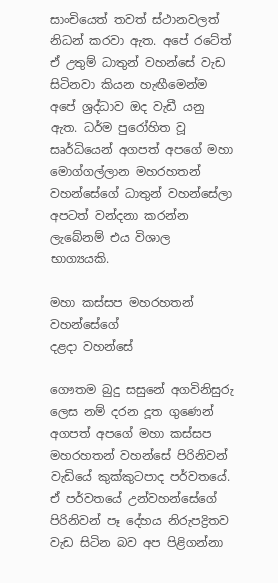සාංචියෙත් තවත් ස්ථානවලත් නිධන් කරවා ඇත. අපේ රටේත් ඒ උතුම් ධාතුන් වහන්සේ වැඩ සිටිනවා කියන හැඟීමෙන්ම අපේ ශ්‍රද්ධාව ඔද වැඩී යනු ඇත. ධර්ම පුරෝහිත වූ සෘර්ධියෙන් අගපත් අපගේ මහා මොග්ගල්ලාන මහරහතන් වහන්සේගේ ධාතුන් වහන්සේලා අපටත් වන්දනා කරන්න ලැබේනම් එය විශාල භාග්‍යයකි.

මහා කස්සප මහරහතන් වහන්සේගේ
දළදා වහන්සේ

ගෞතම බුදු සසුනේ අගවිනිසුරු ලෙස නම් දරන දූත ගුණෙන් අගපත් අපගේ මහා කස්සප මහරහතන් වහන්සේ පිරිනිවන් වැඩියේ කුක්කුටපාද පර්වතයේ. ඒ පර්වතයේ උන්වහන්සේගේ පිරිනිවන් පෑ දේහය නිරුපද්‍රිතව වැඩ සිටින බව අප පිළිගන්නා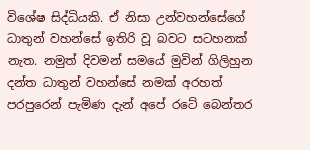විශේෂ සිද්ධියකි. ඒ නිසා උන්වහන්සේගේ ධාතුන් වහන්සේ ඉතිරි වූ බවට සටහනක් නැත. නමුත් දිවමන් සමයේ මුවින් ගිලිහුන දන්ත ධාතුන් වහන්සේ නමක් අරහත් පරපුරෙන් පැමිණ දැන් අපේ රටේ බෙන්තර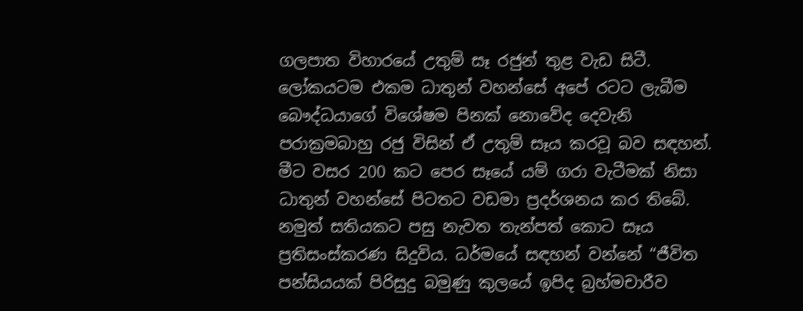ගලපාත විහාරයේ උතුම් සෑ රජුන් තුළ වැඩ සිටී. ලෝකයටම එකම ධාතුන් වහන්සේ අපේ රටට ලැබීම බෞද්ධයාගේ විශේෂම පිනක් නොවේද දෙවැනි පරාක්‍රමබාහු රජු විසින් ඒ උතුම් සෑය කරවූ බව සඳහන්. මීට වසර 200 කට පෙර සෑයේ යම් ගරා වැටීමක් නිසා ධාතුන් වහන්සේ පිටතට වඩමා ප්‍රදර්ශනය කර තිබේ. නමුත් සතියකට පසු නැවත තැන්පත් කොට සෑය ප්‍රතිසංස්කරණ සිදුවිය. ධර්මයේ සඳහන් වන්නේ “ජීවිත පන්සියයක් පිරිසුදු බමුණු කුලයේ ඉපිද බ්‍රහ්මචාරීව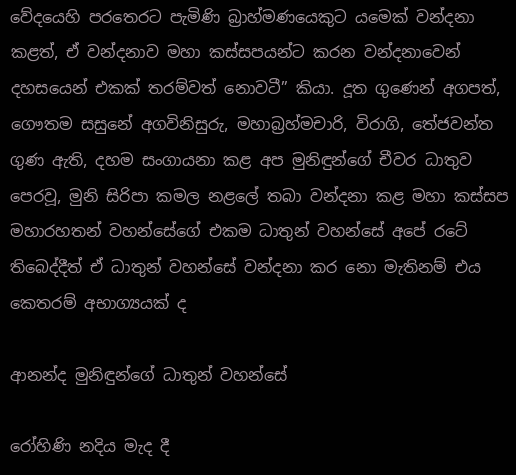වේදයෙහි පරතෙරට පැමිණි බ්‍රාහ්මණයෙකුට යමෙක් වන්දනා කළත්, ඒ වන්දනාව මහා කස්සපයන්ට කරන වන්දනාවෙන් දහසයෙන් එකක් තරම්වත් නොවටී” කියා. දූත ගුණෙන් අගපත්, ගෞතම සසුනේ අගවිනිසුරු, මහාබ්‍රහ්මචාරි, විරාගි, තේජවන්ත ගුණ ඇති, දහම සංගායනා කළ අප මුනිඳුන්ගේ චීවර ධාතුව පෙරවූ, මුනි සිරිපා කමල නළලේ තබා වන්දනා කළ මහා කස්සප මහාරහතන් වහන්සේගේ එකම ධාතුන් වහන්සේ අපේ රටේ තිබෙද්දීත් ඒ ධාතුන් වහන්සේ වන්දනා කර නො මැතිනම් එය කෙතරම් අභාග්‍යයක් ද

ආනන්ද මුනිඳුන්ගේ ධාතුන් වහන්සේ

රෝහිණි නදිය මැද දී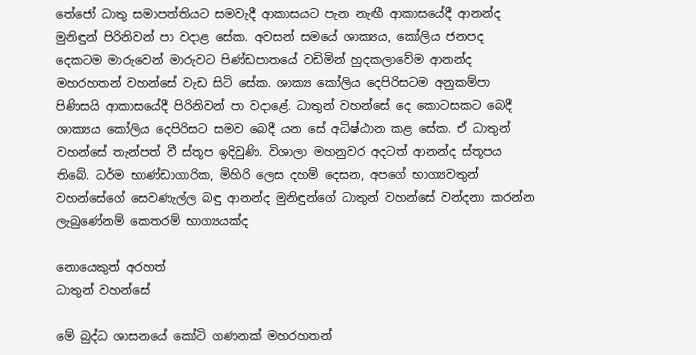තේජෝ ධාතු සමාපත්තියට සමවැදී ආකාසයට පැන නැඟී ආකාසයේදී ආනන්ද මුනිඳුන් පිරිනිවන් පා වදාළ සේක. අවසන් සමයේ ශාක්‍යය, කෝලිය ජනපද දෙකටම මාරුවෙන් මාරුවට පිණ්ඩපාතයේ වඩිමින් හුදකලාවේම ආනන්ද මහරහතන් වහන්සේ වැඩ සිටි සේක. ශාක්‍ය කෝලිය දෙපිරිසටම අනුකම්පා පිණිසයි ආකාසයේදී පිරිනිවන් පා වදාළේ. ධාතුන් වහන්සේ දෙ කොටසකට බෙදී ශාක්‍යය කෝලිය දෙපිරිසට සමව බෙදී යන සේ අධිෂ්ඨාන කළ සේක. ඒ ධාතුන් වහන්සේ තැන්පත් වී ස්තූප ඉදිවුණි. විශාලා මහනුවර අදටත් ආනන්ද ස්තූපය තිබේ. ධර්ම භාණ්ඩාගාරික, මිහිරි ලෙස දහම් දෙසන, අපගේ භාග්‍යවතුන් වහන්සේගේ සෙවණැල්ල බඳු ආනන්ද මුනිඳුන්ගේ ධාතුන් වහන්සේ වන්දනා කරන්න ලැබුණේනම් කෙතරම් භාග්‍යයක්ද

නොයෙකුත් අරහත්
ධාතුන් වහන්සේ

මේ බුද්ධ ශාසනයේ කෝටි ගණනක් මහරහතන්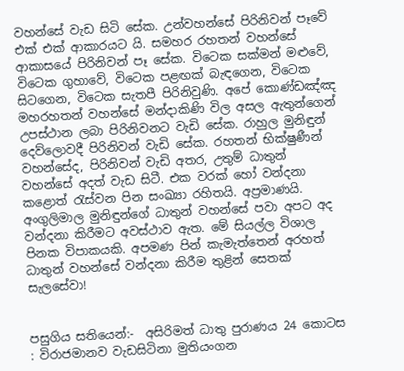වහන්සේ වැඩ සිටි සේක. උන්වහන්සේ පිරිනිවන් පෑවේ එක් එක් ආකාරයට යි. සමහර රහතන් වහන්සේ ආකාසයේ පිරිනිවන් පෑ සේක. විටෙක සක්මන් මළුවේ, විටෙක ගුහාවේ, විටෙක පළඟක් බැඳගෙන, විටෙක සිටගෙන, විටෙක සැතපී පිරිනිවුණි. අපේ කොණ්ඩඤ්ඤ මහරහතන් වහන්සේ මන්දාකිණි විල අසල ඇතුන්ගෙන් උපස්ථාන ලබා පිරිනිවනට වැඩි සේක. රාහුල මුනිඳුන් දෙව්ලොවදී පිරිනිවන් වැඩි සේක. රහතන් භික්ෂුණීන් වහන්සේද, පිරිනිවන් වැඩි අතර, උතුම් ධාතුන් වහන්සේ අදත් වැඩ සිටී. එක වරක් හෝ වන්දනා කළොත් රැස්වන පින සංඛ්‍යා රහිතයි. අප්‍රමාණයි. අංගුලිමාල මුනිඳුන්ගේ ධාතුන් වහන්සේ පවා අපට අද වන්දනා කිරීමට අවස්ථාව ඇත. මේ සියල්ල විශාල පිනක විපාකයකි. අපමණ පින් කැමැත්තෙන් අරහත් ධාතුන් වහන්සේ වන්දනා කිරීම තුළින් සෙතක් සැලසේවා!


පසුගිය සතියෙන්:-  අසිරිමත් ධාතු පුරාණය 24 කොටස : විරාජමානව වැඩසිටිනා මුතියංගන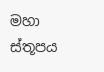මහා ස්තූපය